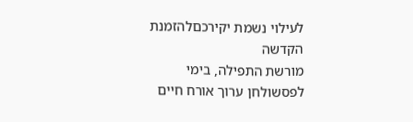לעילוי נשמת יקירכםלהזמנת הקדשה
מורשת התפילה, בימי לפסשולחן ערוך אורח חיים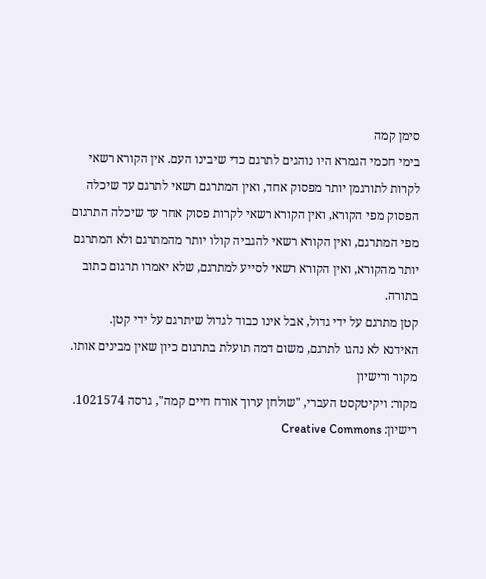סימן קמה
בימי חכמי הגמרא היו נוהגים לתרגם כדי שיבינו העם. אין הקורא רשאי לקרות לתורגמן יותר מפסוק אחד, ואין המתרגם רשאי לתרגם עד שיכלה הפסוק מפי הקורא, ואין הקורא רשאי לקרות פסוק אחר עד שיכלה התרגום מפי המתרגם, ואין הקורא רשאי להגביה קולו יותר מהמתרגם ולא המתרגם יותר מהקורא, ואין הקורא רשאי לסייע למתרגם, שלא יאמרו תרגום כתוב בתורה.
קטן מתרגם על ידי גדול, אבל אינו כבוד לגדול שיתרגם על ידי קטן.
האידנא לא נהגו לתרגם, משום דמה תועלת בתרגום כיון שאין מבינים אותו.
מקור ורישיון
מקור: ויקיטקסט העברי, "שולחן ערוך אורח חיים קמה", גרסה 1021574. רישיון: Creative Commons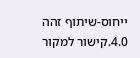ייחוס-שיתוף זהה 4.0.קישור למקור